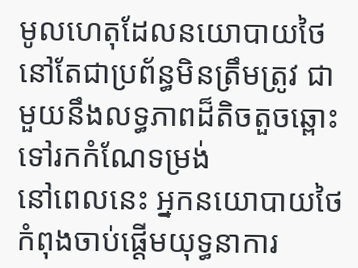មូលហេតុដែលនយោបាយថៃនៅតែជាប្រព័ន្ធមិនត្រឹមត្រូវ ជាមួយនឹងលទ្ធភាពដ៏តិចតួចឆ្ពោះទៅរកកំណែទម្រង់
នៅពេលនេះ អ្នកនយោបាយថៃកំពុងចាប់ផ្តើមយុទ្ធនាការ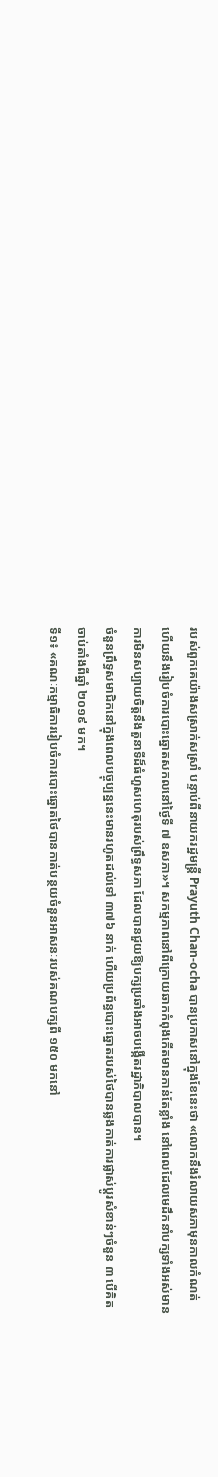របស់ពួកគេយ៉ាងសស្រាក់សស្រាំ បន្ទាប់ពីនាយករដ្ឋមន្ត្រី Prayuth Chan-ocha បានប្រកាសនៅក្នុងខែនេះថា «លោកនឹងរំលាយសភាមុនកាលកំណត់ ហើយនឹងរៀបចំការបោះឆ្នោតសកលនៅថ្ងៃទី ៧ ឧសភា»។ សកម្មភាពនៅពីក្រោយឆាកកំពុងកើតមានកាន់តែខ្លាំង នៅពេលដែលមេដឹកនាំបក្សទាំងអស់មានការមិនសប្បាយចិត្តនឹងតួនាទីដ៏ធំហួសហេតុរបស់ព្រឹទ្ធសភា ដែលបានជួយឱ្យបក្សប្រឆាំងអាចបង្កើតរដ្ឋាភិបាលបាន។
ចំនួនព្រឹទ្ធសមាជិកនៅក្នុងពេលបច្ចុប្បន្ននេះមានរហូតដល់ទៅ ៣៧៦ នាក់ ហើយប្រព័ន្ធបោះឆ្នោតរបស់ថៃបានឆ្លងកាត់ការផ្លាស់ប្តូរសំខាន់ៗចំនួន ៣ បើគិតចាប់តាំងពីឆ្នាំ ២០១៩ មក។
ទី១៖ «គណៈកម្មាធិការរៀបចំការបោះឆ្នោតថៃបានកាត់បន្ថយចំនួនអាសនៈរបស់គណបក្សពី ១៥០ មកនៅ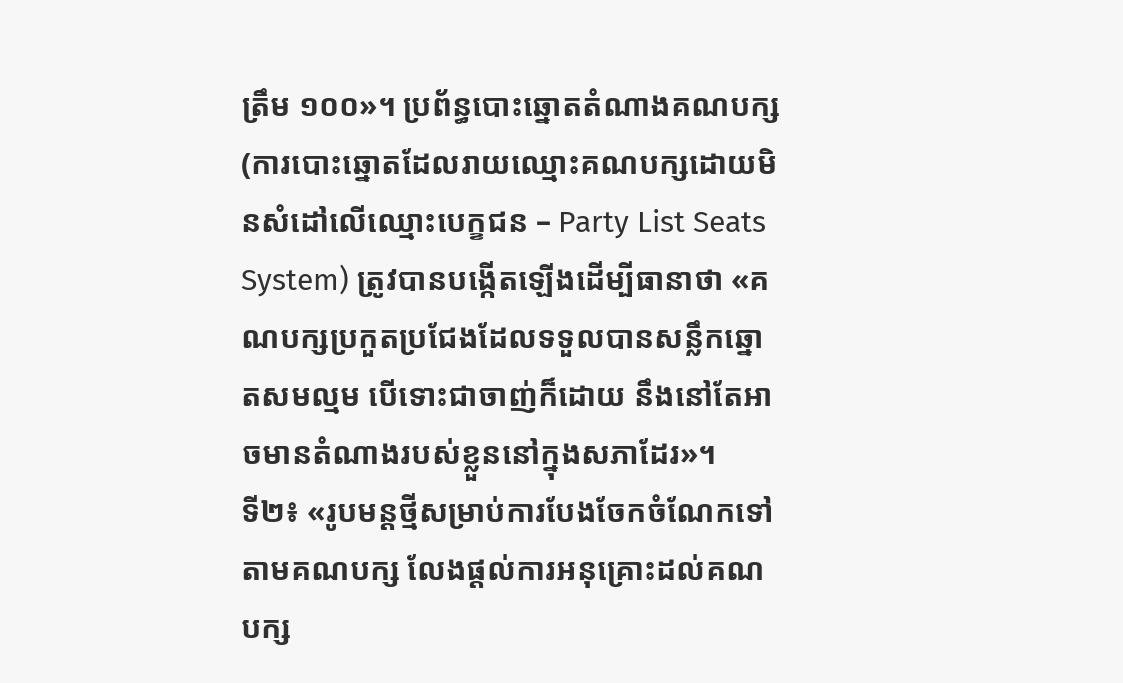ត្រឹម ១០០»។ ប្រព័ន្ធបោះឆ្នោតតំណាងគណបក្ស (ការបោះឆ្នោតដែលរាយឈ្មោះគណបក្សដោយមិនសំដៅលើឈ្មោះបេក្ខជន – Party List Seats System) ត្រូវបានបង្កើតឡើងដើម្បីធានាថា «គណបក្សប្រកួតប្រជែងដែលទទួលបានសន្លឹកឆ្នោតសមល្មម បើទោះជាចាញ់ក៏ដោយ នឹងនៅតែអាចមានតំណាងរបស់ខ្លួននៅក្នុងសភាដែរ»។
ទី២៖ «រូបមន្តថ្មីសម្រាប់ការបែងចែកចំណែកទៅតាមគណបក្ស លែងផ្តល់ការអនុគ្រោះដល់គណបក្ស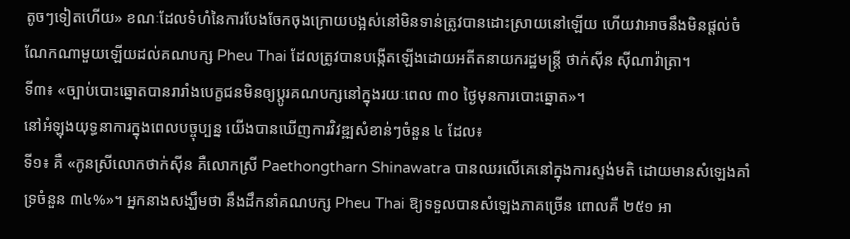តូចៗទៀតហើយ» ខណៈដែលទំហំនៃការបែងចែកចុងក្រោយបង្អស់នៅមិនទាន់ត្រូវបានដោះស្រាយនៅឡើយ ហើយវាអាចនឹងមិនផ្តល់ចំណែកណាមួយឡើយដល់គណបក្ស Pheu Thai ដែលត្រូវបានបង្កើតឡើងដោយអតីតនាយករដ្ឋមន្ត្រី ថាក់ស៊ីន ស៊ីណាវ៉ាត្រា។
ទី៣៖ «ច្បាប់បោះឆ្នោតបានរារាំងបេក្ខជនមិនឲ្យប្តូរគណបក្សនៅក្នុងរយៈពេល ៣០ ថ្ងៃមុនការបោះឆ្នោត»។
នៅអំឡុងយុទ្ធនាការក្នុងពេលបច្ចុប្បន្ន យើងបានឃើញការវិវឌ្ឍសំខាន់ៗចំនួន ៤ ដែល៖
ទី១៖ គឺ «កូនស្រីលោកថាក់ស៊ីន គឺលោកស្រី Paethongtharn Shinawatra បានឈរលើគេនៅក្នុងការស្ទង់មតិ ដោយមានសំឡេងគាំទ្រចំនួន ៣៤%»។ អ្នកនាងសង្ឃឹមថា នឹងដឹកនាំគណបក្ស Pheu Thai ឱ្យទទួលបានសំឡេងភាគច្រើន ពោលគឺ ២៥១ អា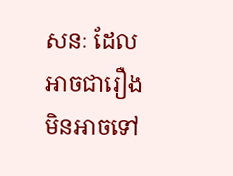សនៈ ដែលអាចជារឿងមិនអាចទៅ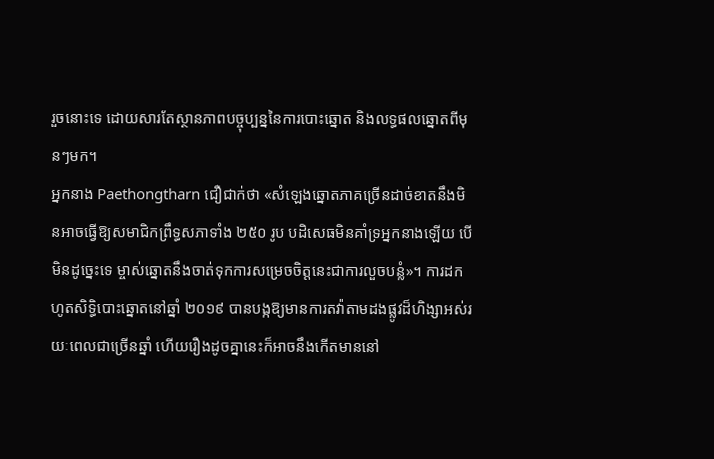រួចនោះទេ ដោយសារតែស្ថានភាពបច្ចុប្បន្ននៃការបោះឆ្នោត និងលទ្ធផលឆ្នោតពីមុនៗមក។
អ្នកនាង Paethongtharn ជឿជាក់ថា «សំឡេងឆ្នោតភាគច្រើនដាច់ខាតនឹងមិនអាចធ្វើឱ្យសមាជិកព្រឹទ្ធសភាទាំង ២៥០ រូប បដិសេធមិនគាំទ្រអ្នកនាងឡើយ បើមិនដូច្នេះទេ ម្ចាស់ឆ្នោតនឹងចាត់ទុកការសម្រេចចិត្តនេះជាការលួចបន្លំ»។ ការដកហូតសិទ្ធិបោះឆ្នោតនៅឆ្នាំ ២០១៩ បានបង្កឱ្យមានការតវ៉ាតាមដងផ្លូវដ៏ហិង្សាអស់រយៈពេលជាច្រើនឆ្នាំ ហើយរឿងដូចគ្នានេះក៏អាចនឹងកើតមាននៅ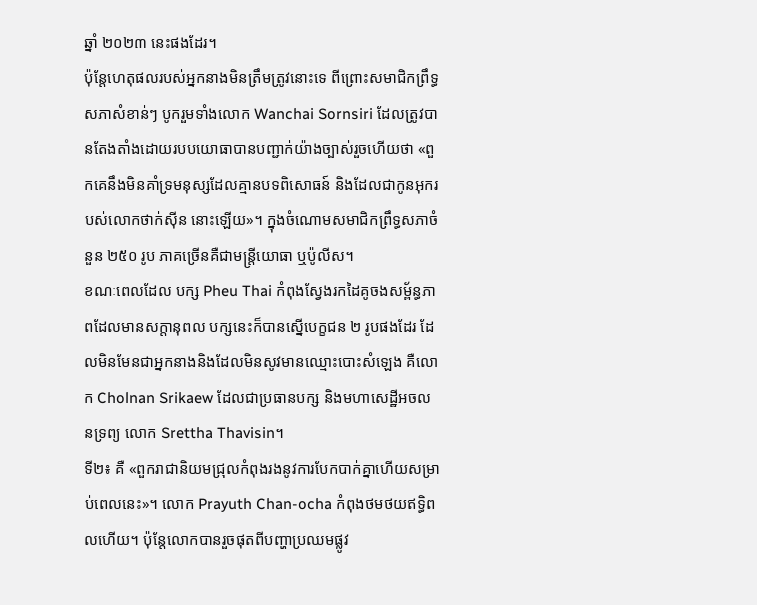ឆ្នាំ ២០២៣ នេះផងដែរ។
ប៉ុន្តែហេតុផលរបស់អ្នកនាងមិនត្រឹមត្រូវនោះទេ ពីព្រោះសមាជិកព្រឹទ្ធសភាសំខាន់ៗ បូករួមទាំងលោក Wanchai Sornsiri ដែលត្រូវបានតែងតាំងដោយរបបយោធាបានបញ្ជាក់យ៉ាងច្បាស់រួចហើយថា «ពួកគេនឹងមិនគាំទ្រមនុស្សដែលគ្មានបទពិសោធន៍ និងដែលជាកូនអុករបស់លោកថាក់ស៊ីន នោះឡើយ»។ ក្នុងចំណោមសមាជិកព្រឹទ្ធសភាចំនួន ២៥០ រូប ភាគច្រើនគឺជាមន្ត្រីយោធា ឬប៉ូលីស។
ខណៈពេលដែល បក្ស Pheu Thai កំពុងស្វែងរកដៃគូចងសម្ព័ន្ធភាពដែលមានសក្តានុពល បក្សនេះក៏បានស្នើបេក្ខជន ២ រូបផងដែរ ដែលមិនមែនជាអ្នកនាងនិងដែលមិនសូវមានឈ្មោះបោះសំឡេង គឺលោក Cholnan Srikaew ដែលជាប្រធានបក្ស និងមហាសេដ្ឋីអចលនទ្រព្យ លោក Srettha Thavisin។
ទី២៖ គឺ «ពួករាជានិយមជ្រុលកំពុងរងនូវការបែកបាក់គ្នាហើយសម្រាប់ពេលនេះ»។ លោក Prayuth Chan-ocha កំពុងថមថយឥទ្ធិពលហើយ។ ប៉ុន្តែលោកបានរួចផុតពីបញ្ហាប្រឈមផ្លូវ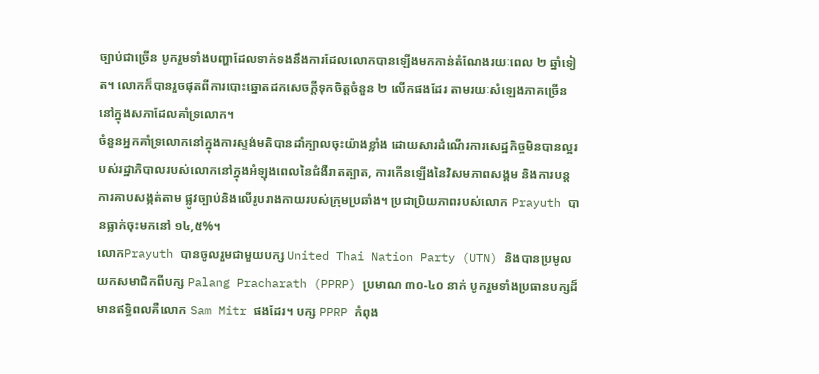ច្បាប់ជាច្រើន បូករួមទាំងបញ្ហាដែលទាក់ទងនឹងការដែលលោកបានឡើងមកកាន់តំណែងរយៈពេល ២ ឆ្នាំទៀត។ លោកក៏បានរួចផុតពីការបោះឆ្នោតដកសេចក្ដីទុកចិត្តចំនួន ២ លើកផងដែរ តាមរយៈសំឡេងភាគច្រើននៅក្នុងសភាដែលគាំទ្រលោក។
ចំនួនអ្នកគាំទ្រលោកនៅក្នុងការស្ទង់មតិបានដាំក្បាលចុះយ៉ាងខ្លាំង ដោយសារដំណើរការសេដ្ឋកិច្ចមិនបានល្អរបស់រដ្ឋាភិបាលរបស់លោកនៅក្នុងអំឡុងពេលនៃជំងឺរាតត្បាត, ការកើនឡើងនៃវិសមភាពសង្គម និងការបន្តការគាបសង្កត់តាម ផ្លូវច្បាប់និងលើរូបរាងកាយរបស់ក្រុមប្រឆាំង។ ប្រជាប្រិយភាពរបស់លោក Prayuth បានធ្លាក់ចុះមកនៅ ១៤,៥%។
លោកPrayuth បានចូលរួមជាមួយបក្ស United Thai Nation Party (UTN) និងបានប្រមូលយកសមាជិកពីបក្ស Palang Pracharath (PPRP) ប្រមាណ ៣០-៤០ នាក់ បូករួមទាំងប្រធានបក្សដ៏មានឥទ្ធិពលគឺលោក Sam Mitr ផងដែរ។ បក្ស PPRP កំពុង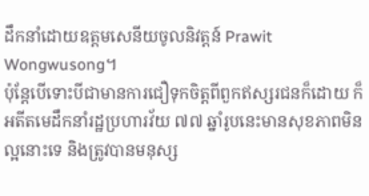ដឹកនាំដោយឧត្តមសេនីយចូលនិវត្តន៍ Prawit Wongwusong។
ប៉ុន្តែបើទោះបីជាមានការជឿទុកចិត្តពីពួកឥស្សរជនក៏ដោយ ក៏អតីតមេដឹកនាំរដ្ឋប្រហារវ័យ ៧៧ ឆ្នាំរូបនេះមានសុខភាពមិនល្អនោះទេ និងត្រូវបានមនុស្ស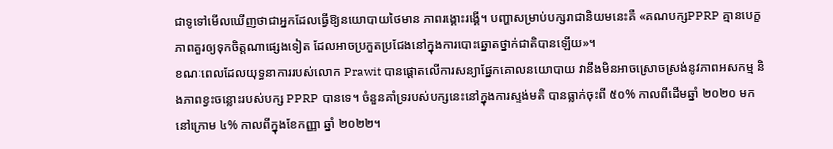ជាទូទៅមើលឃើញថាជាអ្នកដែលធ្វើឱ្យនយោបាយថៃមាន ភាពរង្គោះរង្គើ។ បញ្ហាសម្រាប់បក្សរាជានិយមនេះគឺ «គណបក្សPPRP គ្មានបេក្ខភាពគួរឲ្យទុកចិត្តណាផ្សេងទៀត ដែលអាចប្រកួតប្រជែងនៅក្នុងការបោះឆ្នោតថ្នាក់ជាតិបានឡើយ»។
ខណៈពេលដែលយុទ្ធនាការរបស់លោក Prawit បានផ្តោតលើការសន្យាផ្នែកគោលនយោបាយ វានឹងមិនអាចស្រោចស្រង់នូវភាពអសកម្ម និងភាពខ្វះចន្លោះរបស់បក្ស PPRP បានទេ។ ចំនួនគាំទ្ររបស់បក្សនេះនៅក្នុងការស្ទង់មតិ បានធ្លាក់ចុះពី ៥០% កាលពីដើមឆ្នាំ ២០២០ មក នៅក្រោម ៤% កាលពីក្នុងខែកញ្ញា ឆ្នាំ ២០២២។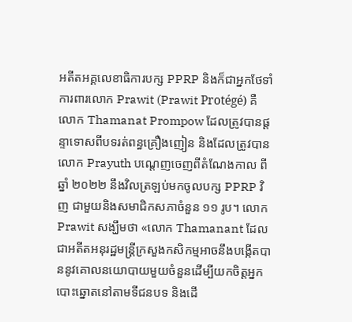អតីតអគ្គលេខាធិការបក្ស PPRP និងក៏ជាអ្នកថែទាំការពារលោក Prawit (Prawit Protégé) គឺលោក Thamanat Prompow ដែលត្រូវបានផ្ដន្ទាទោសពីបទរត់ពន្ធគ្រឿងញៀន និងដែលត្រូវបានលោក Prayuth បណ្តេញចេញពីតំណែងកាល ពីឆ្នាំ ២០២២ នឹងវិលត្រឡប់មកចូលបក្ស PPRP វិញ ជាមួយនិងសមាជិកសភាចំនួន ១១ រូប។ លោក Prawit សង្ឃឹមថា «លោក Thamanant ដែលជាអតីតអនុរដ្ឋមន្ត្រីក្រសួងកសិកម្មអាចនឹងបង្កើតបាននូវគោលនយោបាយមួយចំនួនដើម្បីយកចិត្តអ្នកបោះឆ្នោតនៅតាមទីជនបទ និងដើ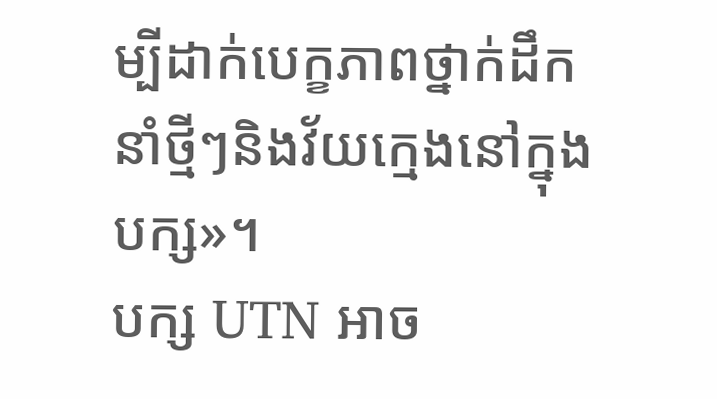ម្បីដាក់បេក្ខភាពថ្នាក់ដឹកនាំថ្មីៗនិងវ័យក្មេងនៅក្នុងបក្ស»។
បក្ស UTN អាច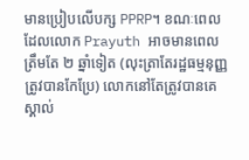មានប្រៀបលើបក្ស PPRP។ ខណៈពេលដែលលោក Prayuth អាចមានពេលត្រឹមតែ ២ ឆ្នាំទៀត (លុះត្រាតែរដ្ឋធម្មនុញ្ញត្រូវបានកែប្រែ) លោកនៅតែត្រូវបានគេស្គាល់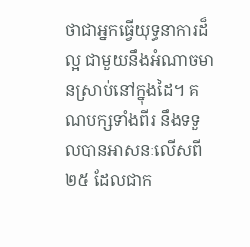ថាជាអ្នកធ្វើយុទ្ធនាការដ៏ល្អ ជាមួយនឹងអំណាចមានស្រាប់នៅក្នុងដៃ។ គណបក្សទាំងពីរ នឹងទទួលបានអាសនៈលើសពី ២៥ ដែលជាក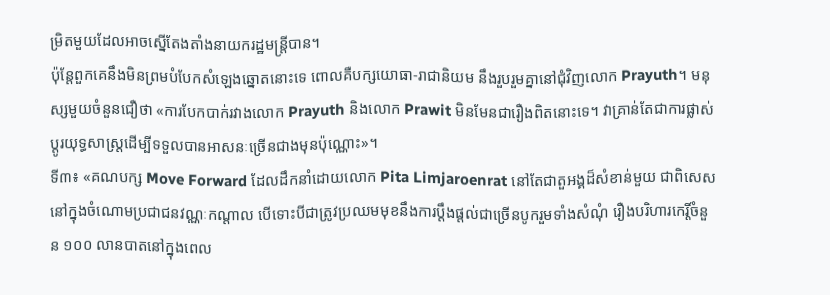ម្រិតមួយដែលអាចស្នើតែងតាំងនាយករដ្ឋមន្ត្រីបាន។
ប៉ុន្តែពួកគេនឹងមិនព្រមបំបែកសំឡេងឆ្នោតនោះទេ ពោលគឺបក្សយោធា-រាជានិយម នឹងរួបរួមគ្នានៅជុំវិញលោក Prayuth។ មនុស្សមួយចំនួនជឿថា «ការបែកបាក់រវាងលោក Prayuth និងលោក Prawit មិនមែនជារឿងពិតនោះទេ។ វាគ្រាន់តែជាការផ្លាស់ប្តូរយុទ្ធសាស្ត្រដើម្បីទទួលបានអាសនៈច្រើនជាងមុនប៉ុណ្ណោះ»។
ទី៣៖ «គណបក្ស Move Forward ដែលដឹកនាំដោយលោក Pita Limjaroenrat នៅតែជាតួអង្គដ៏សំខាន់មួយ ជាពិសេសនៅក្នុងចំណោមប្រជាជនវណ្ណៈកណ្តាល បើទោះបីជាត្រូវប្រឈមមុខនឹងការប្តឹងផ្តល់ជាច្រើនបូករួមទាំងសំណុំ រឿងបរិហារកេរ្តិ៍ចំនួន ១០០ លានបាតនៅក្នុងពេល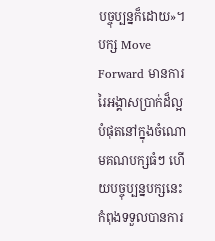បច្ចុប្បន្នក៏ដោយ»។ បក្ស Move Forward មានការរៃអង្គាសប្រាក់ដ៏ល្អបំផុតនៅក្នុងចំណោមគណបក្សធំៗ ហើយបច្ចុប្បន្នបក្សនេះកំពុងទទួលបានការ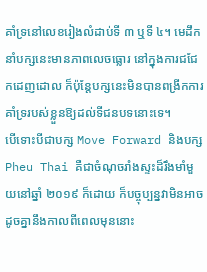គាំទ្រនៅលេខរៀងលំដាប់ទី ៣ ឬទី ៤។ មេដឹកនាំបក្សនេះមានភាពលេចធ្លោរ នៅក្នុងការជជែកដេញដោល ក៏ប៉ុន្តែបក្សនេះមិនបានពង្រីកការគាំទ្ររបស់ខ្លួនឱ្យដល់ទីជនបទនោះទេ។
បើទោះបីជាបក្ស Move Forward និងបក្ស Pheu Thai គឺជាចំណុចរាំងស្ទះដ៏រឹងមាំមួយនៅឆ្នាំ ២០១៩ ក៏ដោយ ក៏បច្ចុប្បន្នវាមិនអាចដូចគ្នានឹងកាលពីពេលមុននោះ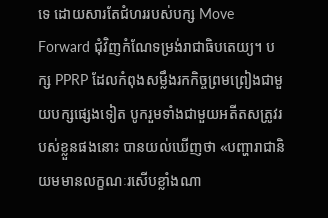ទេ ដោយសារតែជំហររបស់បក្ស Move Forward ជុំវិញកំណែទម្រង់រាជាធិបតេយ្យ។ បក្ស PPRP ដែលកំពុងសម្លឹងរកកិច្ចព្រមព្រៀងជាមួយបក្សផ្សេងទៀត បូករួមទាំងជាមួយអតីតសត្រូវរបស់ខ្លួនផងនោះ បានយល់ឃើញថា «បញ្ហារាជានិយមមានលក្ខណៈរសើបខ្លាំងណា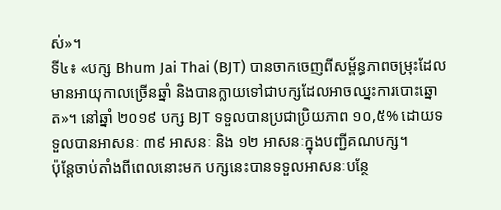ស់»។
ទី៤៖ «បក្ស Bhum Jai Thai (BJT) បានចាកចេញពីសម្ព័ន្ធភាពចម្រុះដែលមានអាយុកាលច្រើនឆ្នាំ និងបានក្លាយទៅជាបក្សដែលអាចឈ្នះការបោះឆ្នោត»។ នៅឆ្នាំ ២០១៩ បក្ស BJT ទទួលបានប្រជាប្រិយភាព ១០,៥% ដោយទទួលបានអាសនៈ ៣៩ អាសនៈ និង ១២ អាសនៈក្នុងបញ្ជីគណបក្ស។
ប៉ុន្តែចាប់តាំងពីពេលនោះមក បក្សនេះបានទទួលអាសនៈបន្ថែ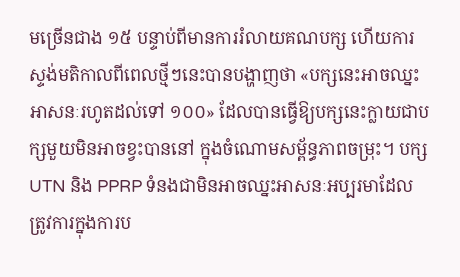មច្រើនជាង ១៥ បន្ទាប់ពីមានការរំលាយគណបក្ស ហើយការស្ទង់មតិកាលពីពេលថ្មីៗនេះបានបង្ហាញថា «បក្សនេះអាចឈ្នះអាសនៈរហូតដល់ទៅ ១០០» ដែលបានធ្វើឱ្យបក្សនេះក្លាយជាបក្សមួយមិនអាចខ្វះបាននៅ ក្នុងចំណោមសម្ព័ន្ធភាពចម្រុះ។ បក្ស UTN និង PPRP ទំនងជាមិនអាចឈ្នះអាសនៈអប្បរមាដែលត្រូវការក្នុងការប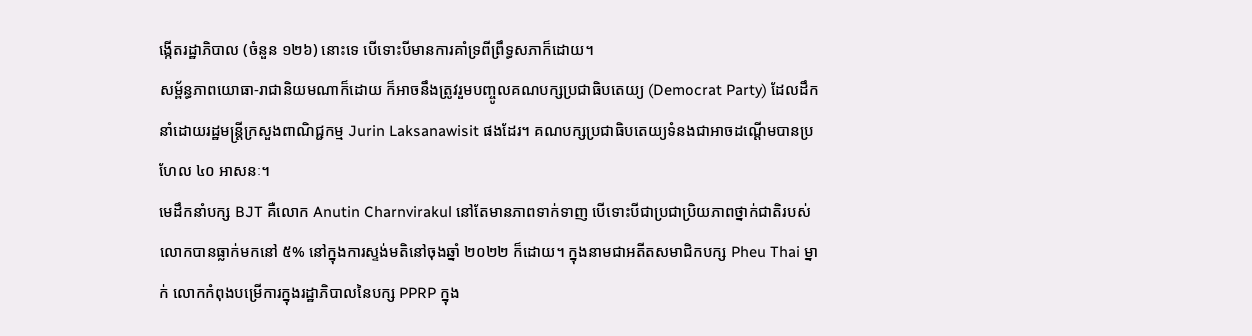ង្កើតរដ្ឋាភិបាល (ចំនួន ១២៦) នោះទេ បើទោះបីមានការគាំទ្រពីព្រឹទ្ធសភាក៏ដោយ។
សម្ព័ន្ធភាពយោធា-រាជានិយមណាក៏ដោយ ក៏អាចនឹងត្រូវរួមបញ្ចូលគណបក្សប្រជាធិបតេយ្យ (Democrat Party) ដែលដឹកនាំដោយរដ្ឋមន្ត្រីក្រសួងពាណិជ្ជកម្ម Jurin Laksanawisit ផងដែរ។ គណបក្សប្រជាធិបតេយ្យទំនងជាអាចដណ្តើមបានប្រហែល ៤០ អាសនៈ។
មេដឹកនាំបក្ស BJT គឺលោក Anutin Charnvirakul នៅតែមានភាពទាក់ទាញ បើទោះបីជាប្រជាប្រិយភាពថ្នាក់ជាតិរបស់លោកបានធ្លាក់មកនៅ ៥% នៅក្នុងការស្ទង់មតិនៅចុងឆ្នាំ ២០២២ ក៏ដោយ។ ក្នុងនាមជាអតីតសមាជិកបក្ស Pheu Thai ម្នាក់ លោកកំពុងបម្រើការក្នុងរដ្ឋាភិបាលនៃបក្ស PPRP ក្នុង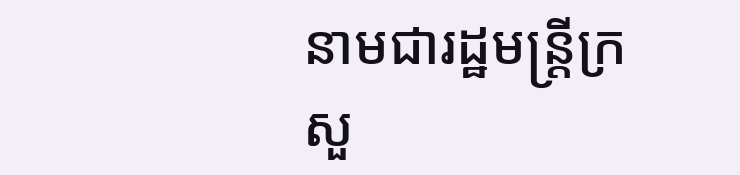នាមជារដ្ឋមន្ត្រីក្រសួ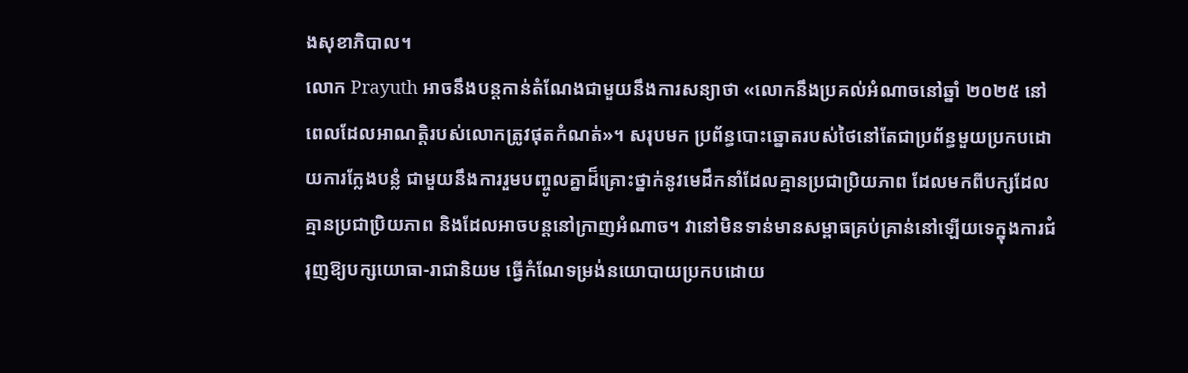ងសុខាភិបាល។
លោក Prayuth អាចនឹងបន្តកាន់តំណែងជាមួយនឹងការសន្យាថា «លោកនឹងប្រគល់អំណាចនៅឆ្នាំ ២០២៥ នៅពេលដែលអាណត្តិរបស់លោកត្រូវផុតកំណត់»។ សរុបមក ប្រព័ន្ធបោះឆ្នោតរបស់ថៃនៅតែជាប្រព័ន្ធមួយប្រកបដោយការក្លែងបន្លំ ជាមួយនឹងការរួមបញ្ចូលគ្នាដ៏គ្រោះថ្នាក់នូវមេដឹកនាំដែលគ្មានប្រជាប្រិយភាព ដែលមកពីបក្សដែលគ្មានប្រជាប្រិយភាព និងដែលអាចបន្តនៅក្រាញអំណាច។ វានៅមិនទាន់មានសម្ពាធគ្រប់គ្រាន់នៅឡើយទេក្នុងការជំរុញឱ្យបក្សយោធា-រាជានិយម ធ្វើកំណែទម្រង់នយោបាយប្រកបដោយ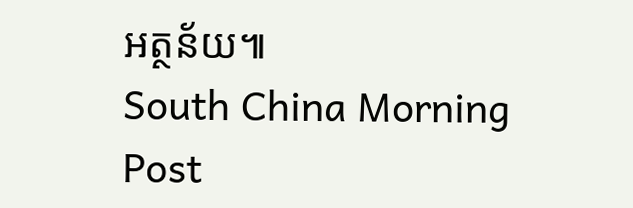អត្ថន័យ៕
South China Morning Post